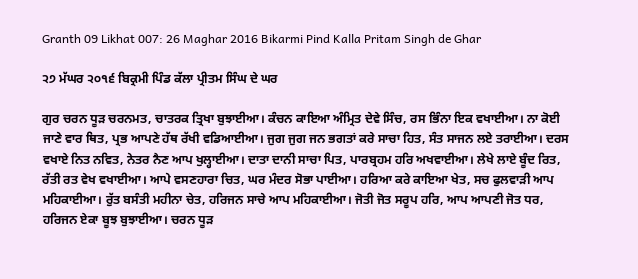Granth 09 Likhat 007: 26 Maghar 2016 Bikarmi Pind Kalla Pritam Singh de Ghar

੨੭ ਮੱਘਰ ੨੦੧੬ ਬਿਕ੍ਰਮੀ ਪਿੰਡ ਕੱਲਾ ਪ੍ਰੀਤਮ ਸਿੰਘ ਦੇ ਘਰ

ਗੁਰ ਚਰਨ ਧੂੜ ਚਰਨਮਤ, ਚਾਤਰਕ ਤ੍ਰਿਖਾ ਬੁਝਾਈਆ। ਕੰਚਨ ਕਾਇਆ ਅੰਮ੍ਰਿਤ ਦੇਵੇ ਸਿੰਚ, ਰਸ ਭਿੰਨਾ ਇਕ ਵਖਾਈਆ। ਨਾ ਕੋਈ ਜਾਣੇ ਵਾਰ ਥਿਤ, ਪ੍ਰਭ ਆਪਣੇ ਹੱਥ ਰੱਖੀ ਵਡਿਆਈਆ। ਜੁਗ ਜੁਗ ਜਨ ਭਗਤਾਂ ਕਰੇ ਸਾਚਾ ਹਿਤ, ਸੰਤ ਸਾਜਨ ਲਏ ਤਰਾਈਆ। ਦਰਸ ਵਖਾਏ ਨਿਤ ਨਵਿਤ, ਨੇਤਰ ਨੈਣ ਆਪ ਖੁਲ੍ਹਾਈਆ। ਦਾਤਾ ਦਾਨੀ ਸਾਚਾ ਪਿਤ, ਪਾਰਬ੍ਰਹਮ ਹਰਿ ਅਖਵਾਈਆ। ਲੇਖੇ ਲਾਏ ਬੂੰਦ ਰਿਤ, ਰੱਤੀ ਰਤ ਵੇਖ ਵਖਾਈਆ। ਆਪੇ ਵਸਣਹਾਰਾ ਚਿਤ, ਘਰ ਮੰਦਰ ਸੋਭਾ ਪਾਈਆ। ਹਰਿਆ ਕਰੇ ਕਾਇਆ ਖੇਤ, ਸਚ ਫੁਲਵਾੜੀ ਆਪ ਮਹਿਕਾਈਆ। ਰੁੱਤ ਬਸੰਤੀ ਮਹੀਨਾ ਚੇਤ, ਹਰਿਜਨ ਸਾਚੇ ਆਪ ਮਹਿਕਾਈਆ। ਜੋਤੀ ਜੋਤ ਸਰੂਪ ਹਰਿ, ਆਪ ਆਪਣੀ ਜੋਤ ਧਰ, ਹਰਿਜਨ ਏਕਾ ਬੂਝ ਬੁਝਾਈਆ। ਚਰਨ ਧੂੜ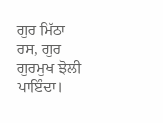ਗੁਰ ਮਿੱਠਾ ਰਸ, ਗੁਰ ਗੁਰਮੁਖ ਝੋਲੀ ਪਾਇੰਦਾ।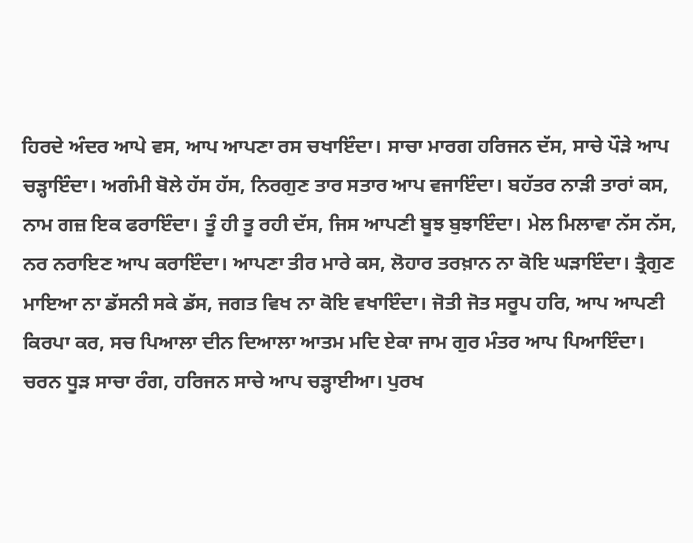ਹਿਰਦੇ ਅੰਦਰ ਆਪੇ ਵਸ, ਆਪ ਆਪਣਾ ਰਸ ਚਖਾਇੰਦਾ। ਸਾਚਾ ਮਾਰਗ ਹਰਿਜਨ ਦੱਸ, ਸਾਚੇ ਪੌੜੇ ਆਪ ਚੜ੍ਹਾਇੰਦਾ। ਅਗੰਮੀ ਬੋਲੇ ਹੱਸ ਹੱਸ, ਨਿਰਗੁਣ ਤਾਰ ਸਤਾਰ ਆਪ ਵਜਾਇੰਦਾ। ਬਹੱਤਰ ਨਾੜੀ ਤਾਰਾਂ ਕਸ, ਨਾਮ ਗਜ਼ ਇਕ ਫਰਾਇੰਦਾ। ਤੂੰ ਹੀ ਤੂ ਰਹੀ ਦੱਸ, ਜਿਸ ਆਪਣੀ ਬੂਝ ਬੁਝਾਇੰਦਾ। ਮੇਲ ਮਿਲਾਵਾ ਨੱਸ ਨੱਸ, ਨਰ ਨਰਾਇਣ ਆਪ ਕਰਾਇੰਦਾ। ਆਪਣਾ ਤੀਰ ਮਾਰੇ ਕਸ, ਲੋਹਾਰ ਤਰਖ਼ਾਨ ਨਾ ਕੋਇ ਘੜਾਇੰਦਾ। ਤ੍ਰੈਗੁਣ ਮਾਇਆ ਨਾ ਡੱਸਨੀ ਸਕੇ ਡੱਸ, ਜਗਤ ਵਿਖ ਨਾ ਕੋਇ ਵਖਾਇੰਦਾ। ਜੋਤੀ ਜੋਤ ਸਰੂਪ ਹਰਿ, ਆਪ ਆਪਣੀ ਕਿਰਪਾ ਕਰ, ਸਚ ਪਿਆਲਾ ਦੀਨ ਦਿਆਲਾ ਆਤਮ ਮਦਿ ਏਕਾ ਜਾਮ ਗੁਰ ਮੰਤਰ ਆਪ ਪਿਆਇੰਦਾ। ਚਰਨ ਧੂੜ ਸਾਚਾ ਰੰਗ, ਹਰਿਜਨ ਸਾਚੇ ਆਪ ਚੜ੍ਹਾਈਆ। ਪੁਰਖ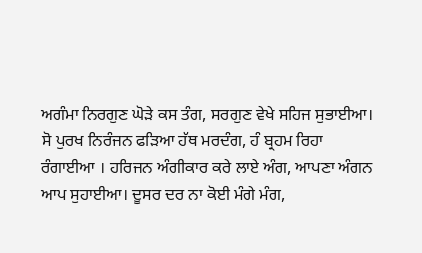ਅਗੰਮਾ ਨਿਰਗੁਣ ਘੋੜੇ ਕਸ ਤੰਗ, ਸਰਗੁਣ ਵੇਖੇ ਸਹਿਜ ਸੁਭਾਈਆ। ਸੋ ਪੁਰਖ ਨਿਰੰਜਨ ਫੜਿਆ ਹੱਥ ਮਰਦੰਗ, ਹੰ ਬ੍ਰਹਮ ਰਿਹਾ ਰੰਗਾਈਆ । ਹਰਿਜਨ ਅੰਗੀਕਾਰ ਕਰੇ ਲਾਏ ਅੰਗ, ਆਪਣਾ ਅੰਗਨ ਆਪ ਸੁਹਾਈਆ। ਦੂਸਰ ਦਰ ਨਾ ਕੋਈ ਮੰਗੇ ਮੰਗ,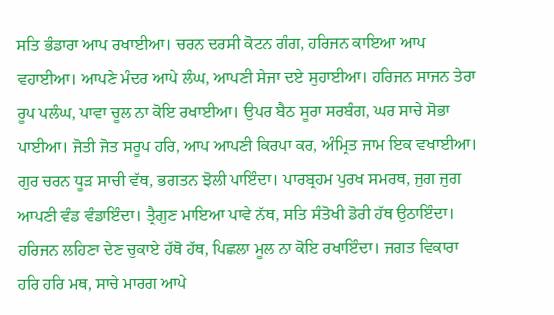ਸਤਿ ਭੰਡਾਰਾ ਆਪ ਰਖਾਈਆ। ਚਰਨ ਦਰਸੀ ਕੋਟਨ ਗੰਗ, ਹਰਿਜਨ ਕਾਇਆ ਆਪ ਵਹਾਈਆ। ਆਪਣੇ ਮੰਦਰ ਆਪੇ ਲੰਘ, ਆਪਣੀ ਸੇਜਾ ਦਏ ਸੁਹਾਈਆ। ਹਰਿਜਨ ਸਾਜਨ ਤੇਰਾ ਰੂਪ ਪਲੰਘ, ਪਾਵਾ ਚੂਲ ਨਾ ਕੋਇ ਰਖਾਈਆ। ਉਪਰ ਬੈਠ ਸੂਰਾ ਸਰਬੰਗ, ਘਰ ਸਾਚੇ ਸੋਭਾ ਪਾਈਆ। ਜੋਤੀ ਜੋਤ ਸਰੂਪ ਹਰਿ, ਆਪ ਆਪਣੀ ਕਿਰਪਾ ਕਰ, ਅੰਮ੍ਰਿਤ ਜਾਮ ਇਕ ਵਖਾਈਆ। ਗੁਰ ਚਰਨ ਧੂੜ ਸਾਚੀ ਵੱਥ, ਭਗਤਨ ਝੋਲੀ ਪਾਇੰਦਾ। ਪਾਰਬ੍ਰਹਮ ਪੁਰਖ ਸਮਰਥ, ਜੁਗ ਜੁਗ ਆਪਣੀ ਵੰਡ ਵੰਡਾਇੰਦਾ। ਤ੍ਰੈਗੁਣ ਮਾਇਆ ਪਾਵੇ ਨੱਥ, ਸਤਿ ਸੰਤੋਖੀ ਡੋਰੀ ਹੱਥ ਉਠਾਇੰਦਾ। ਹਰਿਜਨ ਲਹਿਣਾ ਦੇਣ ਚੁਕਾਏ ਹੱਥੋ ਹੱਥ, ਪਿਛਲਾ ਮੂਲ ਨਾ ਕੋਇ ਰਖਾਇੰਦਾ। ਜਗਤ ਵਿਕਾਰਾ ਹਰਿ ਹਰਿ ਮਥ, ਸਾਚੇ ਮਾਰਗ ਆਪੇ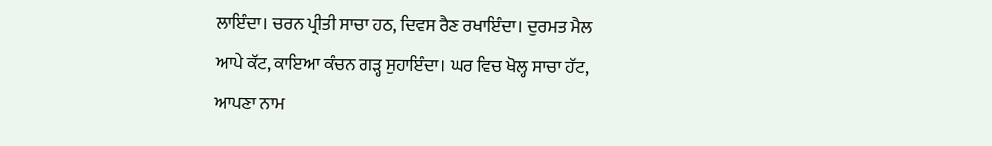ਲਾਇੰਦਾ। ਚਰਨ ਪ੍ਰੀਤੀ ਸਾਚਾ ਹਠ, ਦਿਵਸ ਰੈਣ ਰਖਾਇੰਦਾ। ਦੁਰਮਤ ਮੈਲ ਆਪੇ ਕੱਟ, ਕਾਇਆ ਕੰਚਨ ਗੜ੍ਹ ਸੁਹਾਇੰਦਾ। ਘਰ ਵਿਚ ਖੋਲ੍ਹ ਸਾਚਾ ਹੱਟ, ਆਪਣਾ ਨਾਮ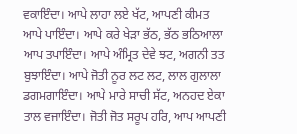ਵਕਾਇੰਦਾ। ਆਪੇ ਲਾਹਾ ਲਏ ਖੱਟ, ਆਪਣੀ ਕੀਮਤ ਆਪੇ ਪਾਇੰਦਾ। ਆਪੇ ਕਰੇ ਖੇੜਾ ਭੱਠ, ਭੱਠ ਭਠਿਆਲਾ ਆਪ ਤਪਾਇੰਦਾ। ਆਪੇ ਅੰਮ੍ਰਿਤ ਦੇਵੇ ਝਟ, ਅਗਨੀ ਤਤ ਬੁਝਾਇੰਦਾ। ਆਪੇ ਜੋਤੀ ਨੂਰ ਲਟ ਲਟ, ਲਾਲ ਗੁਲਾਲਾ ਡਗਮਗਾਇੰਦਾ। ਆਪੇ ਮਾਰੇ ਸਾਚੀ ਸੱਟ, ਅਨਹਦ ਏਕਾ ਤਾਲ ਵਜਾਇੰਦਾ। ਜੋਤੀ ਜੋਤ ਸਰੂਪ ਹਰਿ, ਆਪ ਆਪਣੀ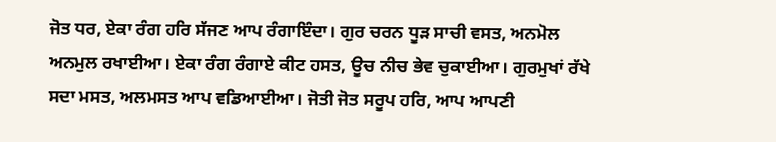ਜੋਤ ਧਰ, ਏਕਾ ਰੰਗ ਹਰਿ ਸੱਜਣ ਆਪ ਰੰਗਾਇੰਦਾ। ਗੁਰ ਚਰਨ ਧੂੜ ਸਾਚੀ ਵਸਤ, ਅਨਮੋਲ ਅਨਮੁਲ ਰਖਾਈਆ। ਏਕਾ ਰੰਗ ਰੰਗਾਏ ਕੀਟ ਹਸਤ, ਊਚ ਨੀਚ ਭੇਵ ਚੁਕਾਈਆ। ਗੁਰਮੁਖਾਂ ਰੱਖੇ ਸਦਾ ਮਸਤ, ਅਲਮਸਤ ਆਪ ਵਡਿਆਈਆ। ਜੋਤੀ ਜੋਤ ਸਰੂਪ ਹਰਿ, ਆਪ ਆਪਣੀ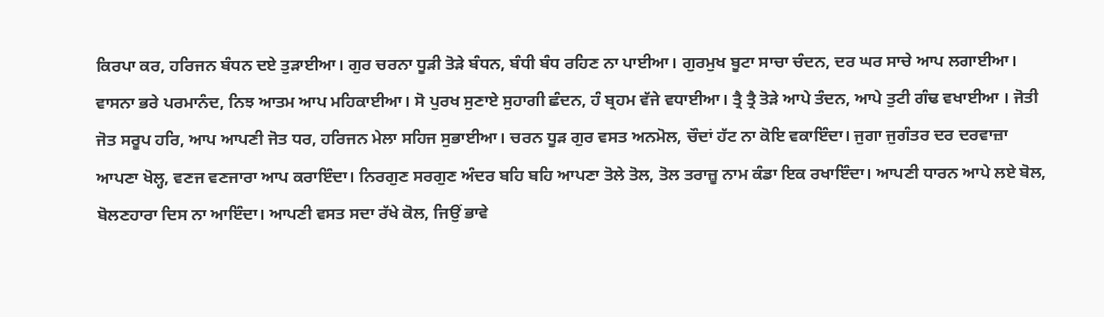ਕਿਰਪਾ ਕਰ, ਹਰਿਜਨ ਬੰਧਨ ਦਏ ਤੁੜਾਈਆ। ਗੁਰ ਚਰਨਾ ਧੂੜੀ ਤੋੜੇ ਬੰਧਨ, ਬੰਧੀ ਬੰਧ ਰਹਿਣ ਨਾ ਪਾਈਆ। ਗੁਰਮੁਖ ਬੂਟਾ ਸਾਚਾ ਚੰਦਨ, ਦਰ ਘਰ ਸਾਚੇ ਆਪ ਲਗਾਈਆ। ਵਾਸਨਾ ਭਰੇ ਪਰਮਾਨੰਦ, ਨਿਝ ਆਤਮ ਆਪ ਮਹਿਕਾਈਆ। ਸੋ ਪੁਰਖ ਸੁਣਾਏ ਸੁਹਾਗੀ ਛੰਦਨ, ਹੰ ਬ੍ਰਹਮ ਵੱਜੇ ਵਧਾਈਆ। ਤ੍ਰੈ ਤ੍ਰੈ ਤੋੜੇ ਆਪੇ ਤੰਦਨ, ਆਪੇ ਤੁਟੀ ਗੰਢ ਵਖਾਈਆ । ਜੋਤੀ ਜੋਤ ਸਰੂਪ ਹਰਿ, ਆਪ ਆਪਣੀ ਜੋਤ ਧਰ, ਹਰਿਜਨ ਮੇਲਾ ਸਹਿਜ ਸੁਭਾਈਆ। ਚਰਨ ਧੂੜ ਗੁਰ ਵਸਤ ਅਨਮੋਲ, ਚੌਦਾਂ ਹੱਟ ਨਾ ਕੋਇ ਵਕਾਇੰਦਾ। ਜੁਗਾ ਜੁਗੰਤਰ ਦਰ ਦਰਵਾਜ਼ਾ ਆਪਣਾ ਖੋਲ੍ਹ, ਵਣਜ ਵਣਜਾਰਾ ਆਪ ਕਰਾਇੰਦਾ। ਨਿਰਗੁਣ ਸਰਗੁਣ ਅੰਦਰ ਬਹਿ ਬਹਿ ਆਪਣਾ ਤੋਲੇ ਤੋਲ, ਤੋਲ ਤਰਾਜ਼ੂ ਨਾਮ ਕੰਡਾ ਇਕ ਰਖਾਇੰਦਾ। ਆਪਣੀ ਧਾਰਨ ਆਪੇ ਲਏ ਬੋਲ, ਬੋਲਣਹਾਰਾ ਦਿਸ ਨਾ ਆਇੰਦਾ। ਆਪਣੀ ਵਸਤ ਸਦਾ ਰੱਖੇ ਕੋਲ, ਜਿਉਂ ਭਾਵੇ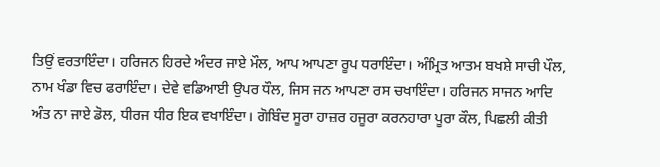ਤਿਉਂ ਵਰਤਾਇੰਦਾ। ਹਰਿਜਨ ਹਿਰਦੇ ਅੰਦਰ ਜਾਏ ਮੌਲ, ਆਪ ਆਪਣਾ ਰੂਪ ਧਰਾਇੰਦਾ। ਅੰਮ੍ਰਿਤ ਆਤਮ ਬਖਸ਼ੇ ਸਾਚੀ ਪੌਲ, ਨਾਮ ਖੰਡਾ ਵਿਚ ਫਰਾਇੰਦਾ। ਦੇਵੇ ਵਡਿਆਈ ਉਪਰ ਧੌਲ, ਜਿਸ ਜਨ ਆਪਣਾ ਰਸ ਚਖਾਇੰਦਾ। ਹਰਿਜਨ ਸਾਜਨ ਆਦਿ ਅੰਤ ਨਾ ਜਾਏ ਡੋਲ, ਧੀਰਜ ਧੀਰ ਇਕ ਵਖਾਇੰਦਾ। ਗੋਬਿੰਦ ਸੂਰਾ ਹਾਜ਼ਰ ਹਜੂਰਾ ਕਰਨਹਾਰਾ ਪੂਰਾ ਕੌਲ, ਪਿਛਲੀ ਕੀਤੀ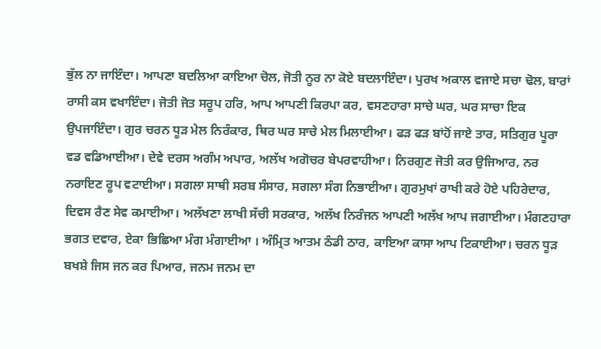ਭੁੱਲ ਨਾ ਜਾਇੰਦਾ। ਆਪਣਾ ਬਦਲਿਆ ਕਾਇਆ ਚੋਲ, ਜੋਤੀ ਨੂਰ ਨਾ ਕੋਏ ਬਦਲਾਇੰਦਾ। ਪੁਰਖ ਅਕਾਲ ਵਜਾਏ ਸਚਾ ਢੋਲ, ਬਾਰਾਂ ਰਾਸੀ ਕਸ ਵਖਾਇੰਦਾ। ਜੋਤੀ ਜੋਤ ਸਰੂਪ ਹਰਿ, ਆਪ ਆਪਣੀ ਕਿਰਪਾ ਕਰ, ਵਸਣਹਾਰਾ ਸਾਚੇ ਘਰ, ਘਰ ਸਾਚਾ ਇਕ ਉਪਜਾਇੰਦਾ। ਗੁਰ ਚਰਨ ਧੂੜ ਮੇਲ ਨਿਰੰਕਾਰ, ਥਿਰ ਘਰ ਸਾਚੇ ਮੇਲ ਮਿਲਾਈਆ। ਫੜ ਫੜ ਬਾਂਹੋਂ ਜਾਏ ਤਾਰ, ਸਤਿਗੁਰ ਪੂਰਾ ਵਡ ਵਡਿਆਈਆ। ਦੇਵੇ ਦਰਸ ਅਗੰਮ ਅਪਾਰ, ਅਲੱਖ ਅਗੋਚਰ ਬੇਪਰਵਾਹੀਆ। ਨਿਰਗੁਣ ਜੋਤੀ ਕਰ ਉਜਿਆਰ, ਨਰ ਨਰਾਇਣ ਰੂਪ ਵਟਾਈਆ। ਸਗਲਾ ਸਾਥੀ ਸਰਬ ਸੰਸਾਰ, ਸਗਲਾ ਸੰਗ ਨਿਭਾਈਆ। ਗੁਰਮੁਖਾਂ ਰਾਖੀ ਕਰੇ ਹੋਏ ਪਹਿਰੇਦਾਰ, ਦਿਵਸ ਰੈਣ ਸੇਵ ਕਮਾਈਆ। ਅਲੱਖਣਾ ਲਾਖੀ ਸੱਚੀ ਸਰਕਾਰ, ਅਲੱਖ ਨਿਰੰਜਨ ਆਪਣੀ ਅਲੱਖ ਆਪ ਜਗਾਈਆ। ਮੰਗਣਹਾਰਾ ਭਗਤ ਦਵਾਰ, ਏਕਾ ਭਿਛਿਆ ਮੰਗ ਮੰਗਾਈਆ । ਅੰਮ੍ਰਿਤ ਆਤਮ ਠੰਡੀ ਠਾਰ, ਕਾਇਆ ਕਾਸਾ ਆਪ ਟਿਕਾਈਆ। ਚਰਨ ਧੂੜ ਬਖਸ਼ੇ ਜਿਸ ਜਨ ਕਰ ਪਿਆਰ, ਜਨਮ ਜਨਮ ਦਾ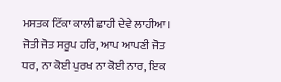ਮਸਤਕ ਟਿੱਕਾ ਕਾਲੀ ਛਾਹੀ ਦੇਵੇ ਲਾਹੀਆ। ਜੋਤੀ ਜੋਤ ਸਰੂਪ ਹਰਿ, ਆਪ ਆਪਣੀ ਜੋਤ ਧਰ, ਨਾ ਕੋਈ ਪੁਰਖ ਨਾ ਕੋਈ ਨਾਰ, ਇਕ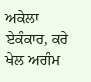ਅਕੇਲਾ ਏਕੰਕਾਰ, ਕਰੇ ਖੇਲ ਅਗੰਮ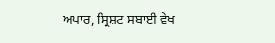ਅਪਾਰ, ਸ੍ਰਿਸ਼ਟ ਸਬਾਈ ਵੇਖ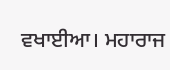ਵਖਾਈਆ। ਮਹਾਰਾਜ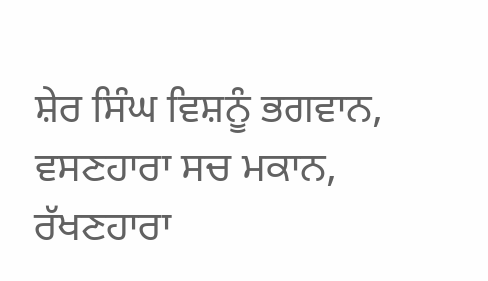ਸ਼ੇਰ ਸਿੰਘ ਵਿਸ਼ਨੂੰ ਭਗਵਾਨ, ਵਸਣਹਾਰਾ ਸਚ ਮਕਾਨ, ਰੱਖਣਹਾਰਾ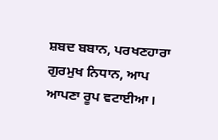ਸ਼ਬਦ ਬਬਾਨ, ਪਰਖਣਹਾਰਾ ਗੁਰਮੁਖ ਨਿਧਾਨ, ਆਪ ਆਪਣਾ ਰੂਪ ਵਟਾਈਆ।